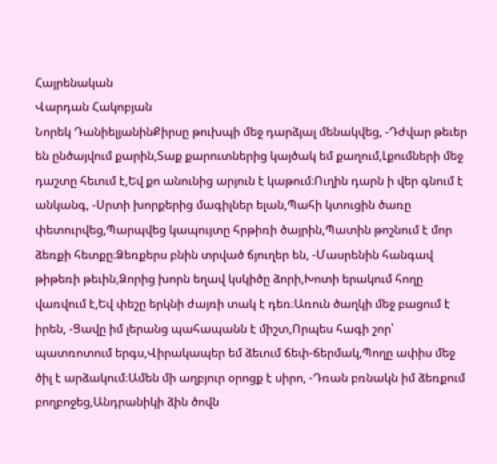Հայրենական
Վարդան Հակոբյան
Նորեկ ԴանիելյանինՔիրսը թուխպի մեջ դարձյալ մենակվեց, -Դժվար թեւեր են ընծայվում քարին,Տաք քարուտներից կայծակ եմ քաղում,Լքումների մեջ դաշտը հեւում է,Եվ քո անունից արյուն է կաթում։Ուղին դարն ի վեր գնում է անկանգ, -Սրտի խորքերից մագիլներ ելան,Պահի կտուցին ծառը փետուրվեց,Պարպվեց կապույտը հրթիռի ծայրին,Պատին թոշնում է մոր ձեռքի հետքը։Ձեռքերս բնին տրված ճյուղեր են, -Մասրենին հանգավ թիթեռի թեւին,Ձորից խորն եղավ կսկիծը ձորի,Խոտի երակում հողը վառվում է,Եվ փեշը երկնի ժայռի տակ է դեռ։Առուն ծաղկի մեջ բացում է իրեն, -Ցավը իմ լերանց պահապանն է միշտ,Որպես հագի շոր՝ պատռոտում երգս,Վիրակապեր եմ ձեւում ճեփ-ճերմակ,Պողը ափիս մեջ ծիլ է արձակում։Ամեն մի աղբյուր օրոցք է սիրո, -Դռան բռնակն իմ ձեռքում բողբոջեց,Անդրանիկի ձին ծովն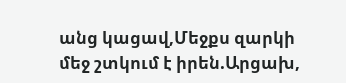անց կացավ,Մեջքս զարկի մեջ շտկում է իրեն.Արցախ,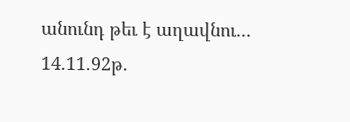անունդ թեւ է աղավնու... 14.11.92թ.